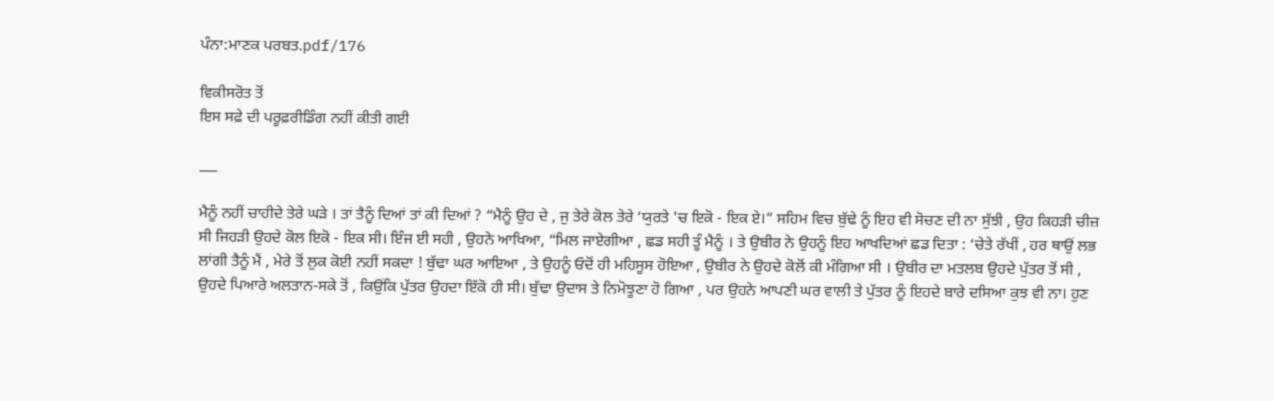ਪੰਨਾ:ਮਾਣਕ ਪਰਬਤ.pdf/176

ਵਿਕੀਸਰੋਤ ਤੋਂ
ਇਸ ਸਫ਼ੇ ਦੀ ਪਰੂਫ਼ਰੀਡਿੰਗ ਨਹੀਂ ਕੀਤੀ ਗਈ

___

ਮੈਨੂੰ ਨਹੀਂ ਚਾਹੀਦੇ ਤੇਰੇ ਘੜੇ । ਤਾਂ ਤੈਨੂੰ ਦਿਆਂ ਤਾਂ ਕੀ ਦਿਆਂ ? “ਮੈਨੂੰ ਉਹ ਦੇ , ਜੁ ਤੇਰੇ ਕੋਲ ਤੇਰੇ ‘ਯੁਰਤੇ 'ਚ ਇਕੋ - ਇਕ ਏ।” ਸਹਿਮ ਵਿਚ ਬੁੱਢੇ ਨੂੰ ਇਹ ਵੀ ਸੋਚਣ ਦੀ ਨਾ ਸੁੱਝੀ , ਉਹ ਕਿਹੜੀ ਚੀਜ਼ ਸੀ ਜਿਹੜੀ ਉਹਦੇ ਕੋਲ ਇਕੋ - ਇਕ ਸੀ। ਇੰਜ ਈ ਸਹੀ , ਉਹਨੇ ਆਖਿਆ, “ਮਿਲ ਜਾਏਗੀਆ , ਛਡ ਸਹੀ ਤੂੰ ਮੈਨੂੰ । ਤੇ ਉਬੀਰ ਨੇ ਉਹਨੂੰ ਇਹ ਆਖਦਿਆਂ ਛਡ ਦਿਤਾ : ‘ਚੇਤੇ ਰੱਖੀਂ , ਹਰ ਥਾਉਂ ਲਭ ਲਾਂਗੀ ਤੈਨੂੰ ਮੈਂ , ਮੇਰੇ ਤੋਂ ਲੁਕ ਕੋਈ ਨਹੀਂ ਸਕਦਾ ! ਬੁੱਢਾ ਘਰ ਆਇਆ , ਤੇ ਉਹਨੂੰ ਓਦੋਂ ਹੀ ਮਹਿਸੂਸ ਹੋਇਆ , ਉਬੀਰ ਨੇ ਉਹਦੇ ਕੋਲੋਂ ਕੀ ਮੰਗਿਆ ਸੀ । ਉਬੀਰ ਦਾ ਮਤਲਬ ਉਹਦੇ ਪੁੱਤਰ ਤੋਂ ਸੀ , ਉਹਦੇ ਪਿਆਰੇ ਅਲਤਾਨ-ਸਕੇ ਤੋਂ , ਕਿਉਂਕਿ ਪੁੱਤਰ ਉਹਦਾ ਇੱਕੋ ਹੀ ਸੀ। ਬੁੱਢਾ ਉਦਾਸ ਤੇ ਨਿਮੋਝੂਣਾ ਹੋ ਗਿਆ , ਪਰ ਉਹਨੇ ਆਪਣੀ ਘਰ ਵਾਲੀ ਤੇ ਪੁੱਤਰ ਨੂੰ ਇਹਦੇ ਬਾਰੇ ਦਸਿਆ ਕੁਝ ਵੀ ਨਾ। ਹੁਣ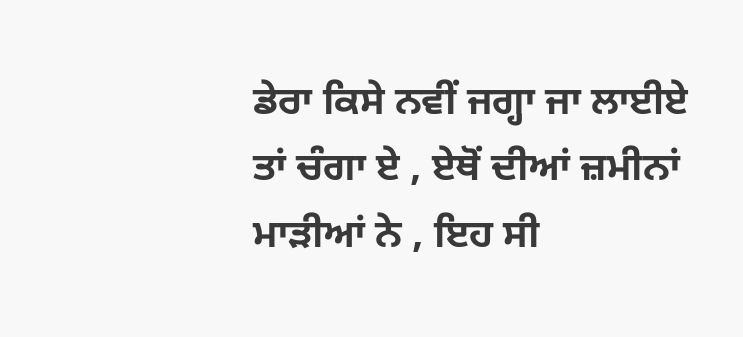ਡੇਰਾ ਕਿਸੇ ਨਵੀਂ ਜਗ੍ਹਾ ਜਾ ਲਾਈਏ ਤਾਂ ਚੰਗਾ ਏ , ਏਥੋਂ ਦੀਆਂ ਜ਼ਮੀਨਾਂ ਮਾੜੀਆਂ ਨੇ , ਇਹ ਸੀ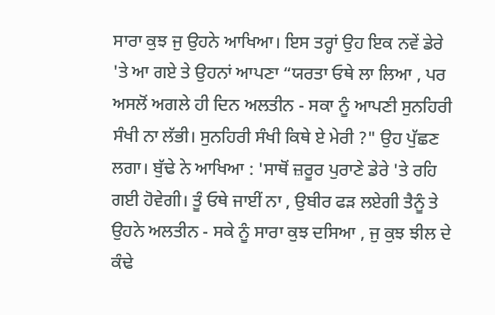ਸਾਰਾ ਕੁਝ ਜੁ ਉਹਨੇ ਆਖਿਆ। ਇਸ ਤਰ੍ਹਾਂ ਉਹ ਇਕ ਨਵੇਂ ਡੇਰੇ 'ਤੇ ਆ ਗਏ ਤੇ ਉਹਨਾਂ ਆਪਣਾ “ਯਰਤਾ ਓਥੇ ਲਾ ਲਿਆ , ਪਰ ਅਸਲੋਂ ਅਗਲੇ ਹੀ ਦਿਨ ਅਲਤੀਨ - ਸਕਾ ਨੂੰ ਆਪਣੀ ਸੁਨਹਿਰੀ ਸੰਖੀ ਨਾ ਲੱਭੀ। ਸੁਨਹਿਰੀ ਸੰਖੀ ਕਿਥੇ ਏ ਮੇਰੀ ?" ਉਹ ਪੁੱਛਣ ਲਗਾ। ਬੁੱਢੇ ਨੇ ਆਖਿਆ : 'ਸਾਥੋਂ ਜ਼ਰੂਰ ਪੁਰਾਣੇ ਡੇਰੇ 'ਤੇ ਰਹਿ ਗਈ ਹੋਵੇਗੀ। ਤੂੰ ਓਥੇ ਜਾਈਂ ਨਾ , ਉਬੀਰ ਫੜ ਲਏਗੀ ਤੈਨੂੰ ਤੇ ਉਹਨੇ ਅਲਤੀਨ - ਸਕੇ ਨੂੰ ਸਾਰਾ ਕੁਝ ਦਸਿਆ , ਜੁ ਕੁਝ ਝੀਲ ਦੇ ਕੰਢੇ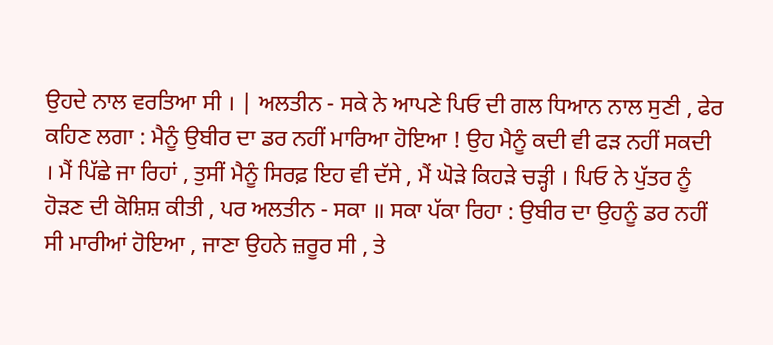ਉਹਦੇ ਨਾਲ ਵਰਤਿਆ ਸੀ । | ਅਲਤੀਨ - ਸਕੇ ਨੇ ਆਪਣੇ ਪਿਓ ਦੀ ਗਲ ਧਿਆਨ ਨਾਲ ਸੁਣੀ , ਫੇਰ ਕਹਿਣ ਲਗਾ : ਮੈਨੂੰ ਉਬੀਰ ਦਾ ਡਰ ਨਹੀਂ ਮਾਰਿਆ ਹੋਇਆ ! ਉਹ ਮੈਨੂੰ ਕਦੀ ਵੀ ਫੜ ਨਹੀਂ ਸਕਦੀ । ਮੈਂ ਪਿੱਛੇ ਜਾ ਰਿਹਾਂ , ਤੁਸੀਂ ਮੈਨੂੰ ਸਿਰਫ਼ ਇਹ ਵੀ ਦੱਸੇ , ਮੈਂ ਘੋੜੇ ਕਿਹੜੇ ਚੜ੍ਹੀ । ਪਿਓ ਨੇ ਪੁੱਤਰ ਨੂੰ ਹੋੜਣ ਦੀ ਕੋਸ਼ਿਸ਼ ਕੀਤੀ , ਪਰ ਅਲਤੀਨ - ਸਕਾ ॥ ਸਕਾ ਪੱਕਾ ਰਿਹਾ : ਉਬੀਰ ਦਾ ਉਹਨੂੰ ਡਰ ਨਹੀਂ ਸੀ ਮਾਰੀਆਂ ਹੋਇਆ , ਜਾਣਾ ਉਹਨੇ ਜ਼ਰੂਰ ਸੀ , ਤੇ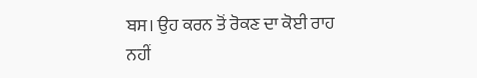ਬਸ। ਉਹ ਕਰਨ ਤੋਂ ਰੋਕਣ ਦਾ ਕੋਈ ਰਾਹ ਨਹੀਂ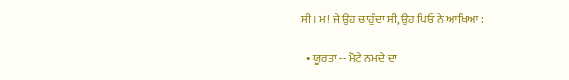ਸੀ। ਮ! ਜੇ ਉਹ ਚਾਹੁੰਦਾ ਸੀ, ਉਹ ਪਿਓ ਨੇ ਆਖਿਆ :

  • ਯੂਰਤਾ -- ਮੋਟੇ ਨਮਦੇ ਦਾ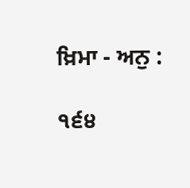ਖ਼ਿਮਾ - ਅਨੁ :

੧੬੪